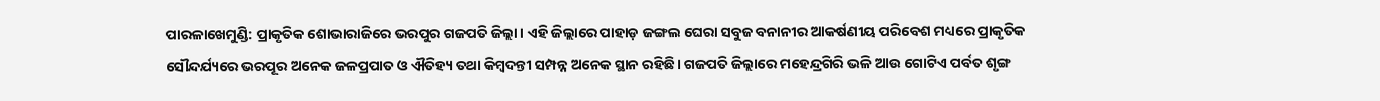ପାରଳାଖେମୁଣ୍ଡି: ପ୍ରାକୃତିକ ଶୋଭାରାଜିରେ ଭରପୁର ଗଜପତି ଜିଲ୍ଲା। ଏହି ଜିଲ୍ଲାରେ ପାହାଡ଼ ଜଙ୍ଗଲ ଘେରା ସବୁଜ ବନାନୀର ଆକର୍ଷଣୀୟ ପରିବେଶ ମଧ୍ୟରେ ପ୍ରାକୃତିକ ସୌନ୍ଦର୍ଯ୍ୟରେ ଭରପୂର ଅନେକ ଜଳପ୍ରପାତ ଓ ଐତିହ୍ୟ ତଥା କିମ୍ବଦନ୍ତୀ ସମ୍ପନ୍ନ ଅନେକ ସ୍ଥାନ ରହିଛି। ଗଜପତି ଜିଲ୍ଲାରେ ମହେନ୍ଦ୍ରଗିରି ଭଳି ଆଉ ଗୋଟିଏ ପର୍ବତ ଶୃଙ୍ଗ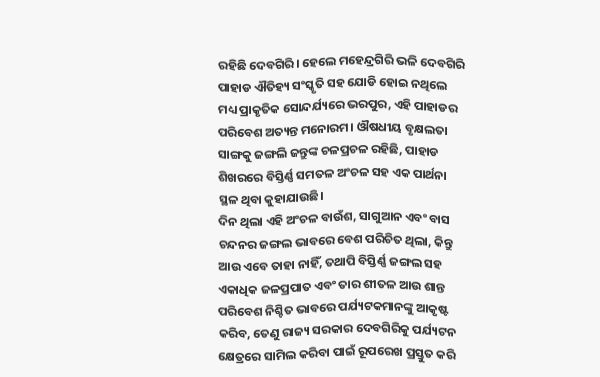ରହିଛି ଦେବଗିରି। ହେଲେ ମହେନ୍ଦ୍ରଗିରି ଭଳି ଦେବଗିରି ପାହାଡ ଐତିହ୍ୟ ସଂସ୍କୃତି ସହ ଯୋଡି ହୋଇ ନଥିଲେ ମଧ୍ୟ ପ୍ରାକୃତିକ ସୋନ୍ଦର୍ଯ୍ୟରେ ଭରପୁର, ଏହି ପାହାଡର ପରିବେଶ ଅତ୍ୟନ୍ତ ମନୋରମ। ଔଷଧୀୟ ବୃକ୍ଷଲତା ସାଙ୍ଗକୁ ଜଙ୍ଗଲି ଜନ୍ତୁଙ୍କ ଚଳପ୍ରଚଳ ରହିଛି, ପାହାଡ ଶିଖରରେ ବିସ୍ତିର୍ଣ୍ଣ ସମତଳ ଅଂଚଳ ସହ ଏକ ପାର୍ଥନା ସ୍ଥଳ ଥିବା କୁହାଯାଉଛି।
ଦିନ ଥିଲା ଏହି ଅଂଚଳ ବାଉଁଶ, ସାଗୁଆନ ଏବଂ ବାସ ଚନ୍ଦନର ଜଙ୍ଗଲ ଭାବରେ ବେଶ ପରିଚିତ ଥିଲା, କିନ୍ତୁ ଆଉ ଏବେ ତାହା ନାହିଁ, ତଥାପି ବିସ୍ତିର୍ଣ୍ଣ ଜଙ୍ଗଲ ସହ ଏକାଧିକ ଜଳପ୍ରପାତ ଏବଂ ତାର ଶୀତଳ ଆଉ ଶାନ୍ତ ପରିବେଶ ନିଶ୍ଚିତ ଭାବରେ ପର୍ଯ୍ୟଟକମାନଙ୍କୁ ଆକୃଷ୍ଟ କରିବ, ତେଣୁ ରାଜ୍ୟ ସରକାର ଦେବଗିରିକୁ ପର୍ଯ୍ୟଟନ କ୍ଷେତ୍ରରେ ସାମିଲ କରିବା ପାଇଁ ରୂପରେଖ ପ୍ରସ୍ତୁତ କରି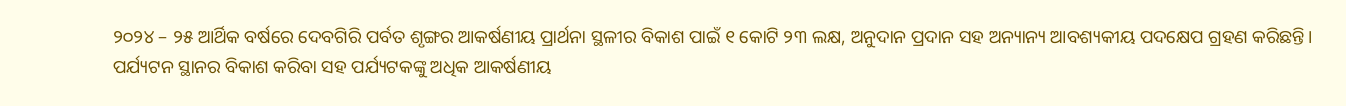୨୦୨୪ – ୨୫ ଆର୍ଥିକ ବର୍ଷରେ ଦେବଗିରି ପର୍ବତ ଶୃଙ୍ଗର ଆକର୍ଷଣୀୟ ପ୍ରାର୍ଥନା ସ୍ଥଳୀର ବିକାଶ ପାଇଁ ୧ କୋଟି ୨୩ ଲକ୍ଷ, ଅନୁଦାନ ପ୍ରଦାନ ସହ ଅନ୍ୟାନ୍ୟ ଆବଶ୍ୟକୀୟ ପଦକ୍ଷେପ ଗ୍ରହଣ କରିଛନ୍ତି।
ପର୍ଯ୍ୟଟନ ସ୍ଥାନର ବିକାଶ କରିବା ସହ ପର୍ଯ୍ୟଟକଙ୍କୁ ଅଧିକ ଆକର୍ଷଣୀୟ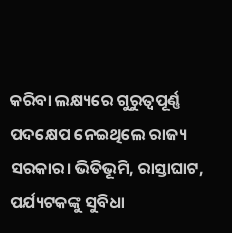କରିବା ଲକ୍ଷ୍ୟରେ ଗୁରୁତ୍ୱପୂର୍ଣ୍ଣ ପଦକ୍ଷେପ ନେଇଥିଲେ ରାଜ୍ୟ ସରକାର। ଭିତିଭୂମି, ରାସ୍ତାଘାଟ, ପର୍ଯ୍ୟଟକଙ୍କୁ ସୁବିଧା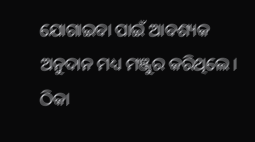ଯୋଗାଇବା ପାଇଁ ଆବଶ୍ୟକ ଅନୁଦାନ ମଧ୍ୟ ମଞ୍ଜୁର କରିଥିଲେ। ଠିକା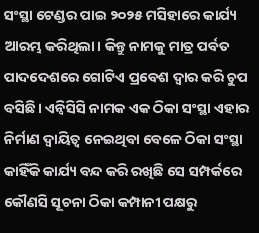ସଂସ୍ଥା ଟେଣ୍ଡର ପାଇ ୨୦୨୫ ମସିହାରେ କାର୍ଯ୍ୟ ଆରମ୍ଭ କରିଥିଲା। କିନ୍ତୁ ନାମକୁ ମାତ୍ର ପର୍ବତ ପାଦଦେଶରେ ଗୋଟିଏ ପ୍ରବେଶ ଦ୍ୱାର କରି ଚୁପ ବସିଛି। ଏନ୍ବିସିସି ନାମକ ଏକ ଠିକା ସଂସ୍ଥା ଏହାର ନିର୍ମାଣ ଦ୍ୱାୟିତ୍ୱ ନେଇଥିବା ବେଳେ ଠିକା ସଂସ୍ଥା କାହିଁକି କାର୍ଯ୍ୟ ବନ୍ଦ କରି ରଖିଛି ସେ ସମ୍ପର୍କରେ କୌଣସି ସୂଚନା ଠିକା କମ୍ପାନୀ ପକ୍ଷରୁ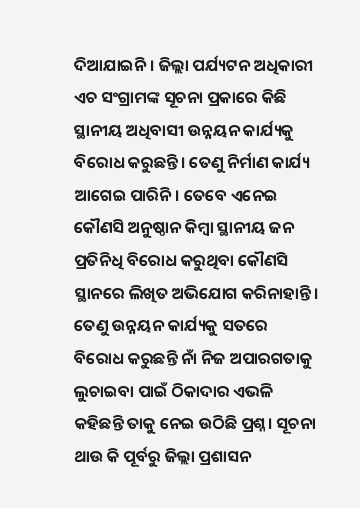ଦିଆଯାଇନି। ଜିଲ୍ଲା ପର୍ଯ୍ୟଟନ ଅଧିକାରୀ ଏଚ ସଂଗ୍ରାମଙ୍କ ସୂଚନା ପ୍ରକାରେ କିଛି ସ୍ଥାନୀୟ ଅଧିବାସୀ ଉନ୍ନୟନ କାର୍ଯ୍ୟକୁ ବିରୋଧ କରୁଛନ୍ତି। ତେଣୁ ନିର୍ମାଣ କାର୍ଯ୍ୟ ଆଗେଇ ପାରିନି। ତେବେ ଏନେଇ କୌଣସି ଅନୁଷ୍ଠାନ କିମ୍ବା ସ୍ଥାନୀୟ ଜନ ପ୍ରତିନିଧି ବିରୋଧ କରୁଥିବା କୌଣସି ସ୍ଥାନରେ ଲିଖିତ ଅଭିଯୋଗ କରିନାହାନ୍ତି।
ତେଣୁ ଉନ୍ନୟନ କାର୍ଯ୍ୟକୁ ସତରେ ବିରୋଧ କରୁଛନ୍ତି ନାଁ ନିଜ ଅପାରଗତାକୁ ଲୁଚାଇବା ପାଇଁ ଠିକାଦାର ଏଭଳି କହିଛନ୍ତି ତାକୁ ନେଇ ଉଠିଛି ପ୍ରଶ୍ନ। ସୂଚନା ଥାଉ କି ପୂର୍ବରୁ ଜିଲ୍ଲା ପ୍ରଶାସନ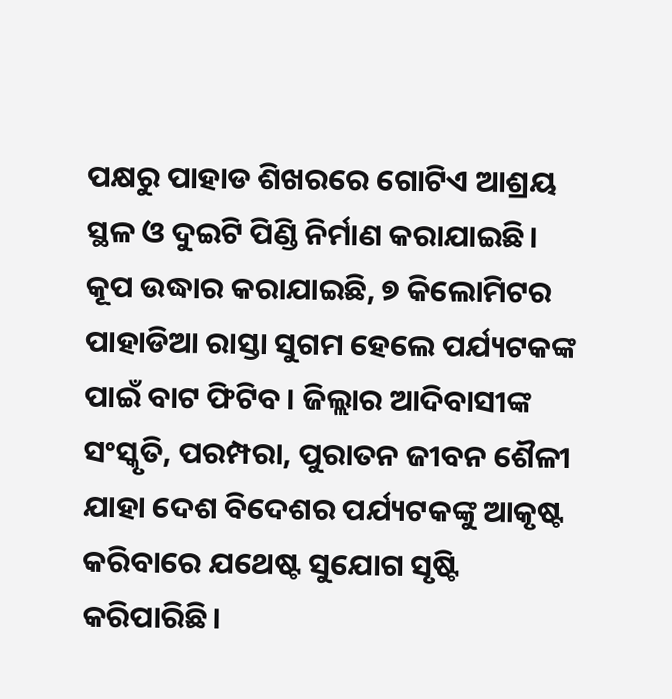ପକ୍ଷରୁ ପାହାଡ ଶିଖରରେ ଗୋଟିଏ ଆଶ୍ରୟ ସ୍ଥଳ ଓ ଦୁଇଟି ପିଣ୍ଡି ନିର୍ମାଣ କରାଯାଇଛି। କୂପ ଉଦ୍ଧାର କରାଯାଇଛି, ୭ କିଲୋମିଟର ପାହାଡିଆ ରାସ୍ତା ସୁଗମ ହେଲେ ପର୍ଯ୍ୟଟକଙ୍କ ପାଇଁ ବାଟ ଫିଟିବ। ଜିଲ୍ଲାର ଆଦିବାସୀଙ୍କ ସଂସ୍କୃତି, ପରମ୍ପରା, ପୁରାତନ ଜୀବନ ଶୈଳୀ ଯାହା ଦେଶ ବିଦେଶର ପର୍ଯ୍ୟଟକଙ୍କୁ ଆକୃଷ୍ଟ କରିବାରେ ଯଥେଷ୍ଟ ସୁଯୋଗ ସୃଷ୍ଟି କରିପାରିଛି।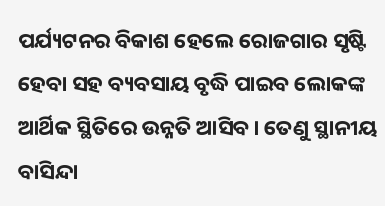ପର୍ଯ୍ୟଟନର ବିକାଶ ହେଲେ ରୋଜଗାର ସୃଷ୍ଟି ହେବା ସହ ବ୍ୟବସାୟ ବୃଦ୍ଧି ପାଇବ ଲୋକଙ୍କ ଆର୍ଥିକ ସ୍ଥିତିରେ ଉନ୍ନତି ଆସିବ। ତେଣୁ ସ୍ଥାନୀୟ ବାସିନ୍ଦା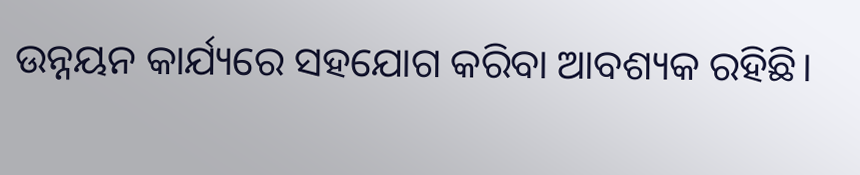ଉନ୍ନୟନ କାର୍ଯ୍ୟରେ ସହଯୋଗ କରିବା ଆବଶ୍ୟକ ରହିଛି।